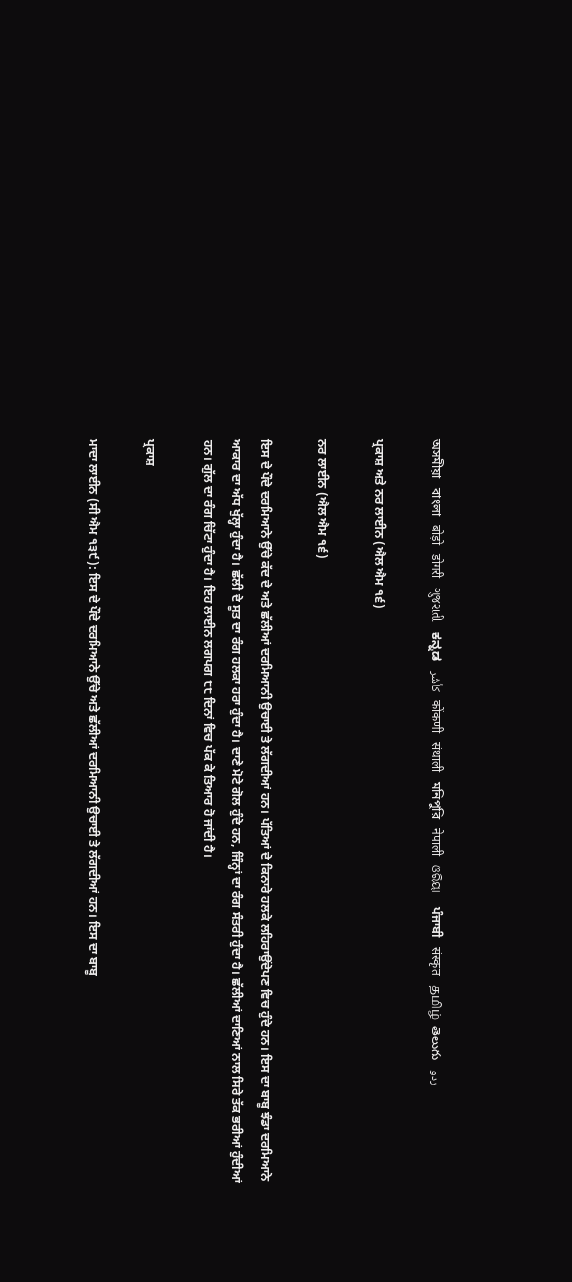অসমীয়া   বাংলা   बोड़ो   डोगरी   ગુજરાતી   ಕನ್ನಡ   كأشُر   कोंकणी   संथाली   মনিপুরি   नेपाली   ଓରିୟା   ਪੰਜਾਬੀ   संस्कृत   தமிழ்  తెలుగు   ردو

ਪ੍ਰਕਾਸ਼ ਅਤੇ ਨਰ ਲਾਈਨ (ਐਲ ਐਮ ੧੬)

ਨਰ ਲਾਈਨ (ਐਲ ਐਮ ੧੬)

ਇਸ ਦੇ ਪੌਦੇ ਦਰਮਿਆਨੇ ਉੱਚੇ ਕੱਦ ਦੇ ਅਤੇ ਛੱਲੀਆਂ ਦਰਮਿਆਨੀ ਉਚਾਈ ਤੇ ਲੱਗਦੀਆਂ ਹਨ। ਪੱਤਿਆਂ ਦੇ ਕਿਨਾਰੇ ਹਲਕੇ ਲਹਿਰਾਉਂਦੇਪਣ ਵਿਚ ਹੁੰਦੇ ਹਨ। ਇਸ ਦਾ ਬਾਬੂ ਝੰਡਾ ਦਰਮਿਆਨੇ ਆਕਾਰ ਦਾ ਅੱਧ ਖੁੱਲ੍ਹਾ ਹੁੰਦਾ ਹੈ। ਛੱਲੀ ਦੇ ਸੂਤ ਦਾ ਰੰਗ ਹਲਕਾ ਹਰਾ ਹੁੰਦਾ ਹੈ। ਦਾਣੇ ਮੋਟੇ ਗੋਲ ਹੁੰਦੇ ਹਨ, ਜਿੰਨ੍ਹਾਂ ਦਾ ਰੰਗ ਸੰਤਰੀ ਹੁੰਦਾ ਹੈ। ਛੱਲੀਆਂ ਦਾਣਿਆਂ ਨਾਲ ਸਿਰੇ ਤੱਕ ਭਰੀਆਂ ਹੁੰਦੀਆਂ ਹਨ। ਗੁੱਲ ਦਾ ਰੰਗ ਚਿੱਟਾ ਹੁੰਦਾ ਹੈ। ਇਹ ਲਾਈਨ ਲਗਪਗ ੮੮ ਦਿਨਾਂ ਵਿਚ ਪੱਕ ਕੇ ਤਿਆਰ ਹੋ ਜਾਂਦੀ ਹੈ।

ਪ੍ਰਕਾਸ਼

ਮਾਦਾ ਲਾਈਨ (ਸੀ ਐਮ ੧੩੯): ਇਸ ਦੇ ਪੌਦੇ ਦਰਮਿਆਨੇ ਉੱਚੇ ਅਤੇ ਛੱਲੀਆਂ ਦਰਮਿਆਨੀ ਉਚਾਈ ਤੇ ਲੱਗਦੀਆਂ ਹਨ। ਇਸ ਦਾ ਬਾਬੂ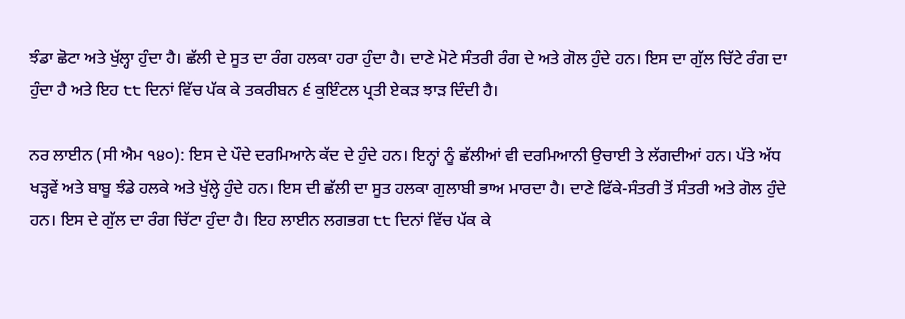ਝੰਡਾ ਛੋਟਾ ਅਤੇ ਖੁੱਲ੍ਹਾ ਹੁੰਦਾ ਹੈ। ਛੱਲੀ ਦੇ ਸੂਤ ਦਾ ਰੰਗ ਹਲਕਾ ਹਰਾ ਹੁੰਦਾ ਹੈ। ਦਾਣੇ ਮੋਟੇ ਸੰਤਰੀ ਰੰਗ ਦੇ ਅਤੇ ਗੋਲ ਹੁੰਦੇ ਹਨ। ਇਸ ਦਾ ਗੁੱਲ ਚਿੱਟੇ ਰੰਗ ਦਾ ਹੁੰਦਾ ਹੈ ਅਤੇ ਇਹ ੮੮ ਦਿਨਾਂ ਵਿੱਚ ਪੱਕ ਕੇ ਤਕਰੀਬਨ ੬ ਕੁਇੰਟਲ ਪ੍ਰਤੀ ਏਕੜ ਝਾੜ ਦਿੰਦੀ ਹੈ।

ਨਰ ਲਾਈਨ (ਸੀ ਐਮ ੧੪੦): ਇਸ ਦੇ ਪੌਦੇ ਦਰਮਿਆਨੇ ਕੱਦ ਦੇ ਹੁੰਦੇ ਹਨ। ਇਨ੍ਹਾਂ ਨੂੰ ਛੱਲੀਆਂ ਵੀ ਦਰਮਿਆਨੀ ਉਚਾਈ ਤੇ ਲੱਗਦੀਆਂ ਹਨ। ਪੱਤੇ ਅੱਧ ਖੜ੍ਹਵੇਂ ਅਤੇ ਬਾਬੂ ਝੰਡੇ ਹਲਕੇ ਅਤੇ ਖੁੱਲ੍ਹੇ ਹੁੰਦੇ ਹਨ। ਇਸ ਦੀ ਛੱਲੀ ਦਾ ਸੂਤ ਹਲਕਾ ਗੁਲਾਬੀ ਭਾਅ ਮਾਰਦਾ ਹੈ। ਦਾਣੇ ਫਿੱਕੇ-ਸੰਤਰੀ ਤੋਂ ਸੰਤਰੀ ਅਤੇ ਗੋਲ ਹੁੰਦੇ ਹਨ। ਇਸ ਦੇ ਗੁੱਲ ਦਾ ਰੰਗ ਚਿੱਟਾ ਹੁੰਦਾ ਹੈ। ਇਹ ਲਾਈਨ ਲਗਭਗ ੮੮ ਦਿਨਾਂ ਵਿੱਚ ਪੱਕ ਕੇ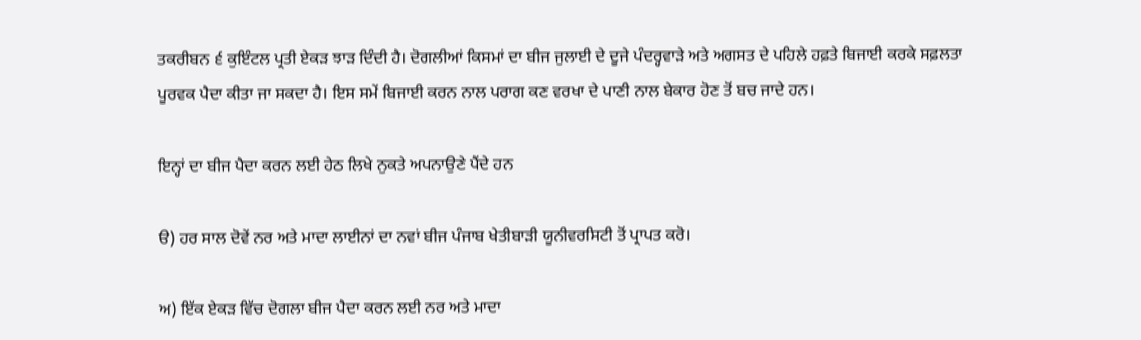ਤਕਰੀਬਨ ੬ ਕੁਇੰਟਲ ਪ੍ਰਤੀ ਏਕੜ ਝਾੜ ਦਿੰਦੀ ਹੈ। ਦੋਗਲੀਆਂ ਕਿਸਮਾਂ ਦਾ ਬੀਜ ਜੁਲਾਈ ਦੇ ਦੂਜੇ ਪੰਦਰ੍ਹਵਾੜੇ ਅਤੇ ਅਗਸਤ ਦੇ ਪਹਿਲੇ ਹਫ਼ਤੇ ਬਿਜਾਈ ਕਰਕੇ ਸਫ਼ਲਤਾ ਪੂਰਵਕ ਪੈਦਾ ਕੀਤਾ ਜਾ ਸਕਦਾ ਹੈ। ਇਸ ਸਮੇਂ ਬਿਜਾਈ ਕਰਨ ਨਾਲ ਪਰਾਗ ਕਣ ਵਰਖਾ ਦੇ ਪਾਣੀ ਨਾਲ ਬੇਕਾਰ ਹੋਣ ਤੋਂ ਬਚ ਜਾਦੇ ਹਨ।

ਇਨ੍ਹਾਂ ਦਾ ਬੀਜ ਪੈਦਾ ਕਰਨ ਲਈ ਹੇਠ ਲਿਖੇ ਨੁਕਤੇ ਅਪਨਾਉਣੇ ਪੈਂਦੇ ਹਨ

ੳ) ਹਰ ਸਾਲ ਦੋਵੇਂ ਨਰ ਅਤੇ ਮਾਦਾ ਲਾਈਨਾਂ ਦਾ ਨਵਾਂ ਬੀਜ ਪੰਜਾਬ ਖੇਤੀਬਾੜੀ ਯੂਨੀਵਰਸਿਟੀ ਤੋਂ ਪ੍ਰਾਪਤ ਕਰੋ।

ਅ) ਇੱਕ ਏਕੜ ਵਿੱਚ ਦੋਗਲਾ ਬੀਜ ਪੈਦਾ ਕਰਨ ਲਈ ਨਰ ਅਤੇ ਮਾਦਾ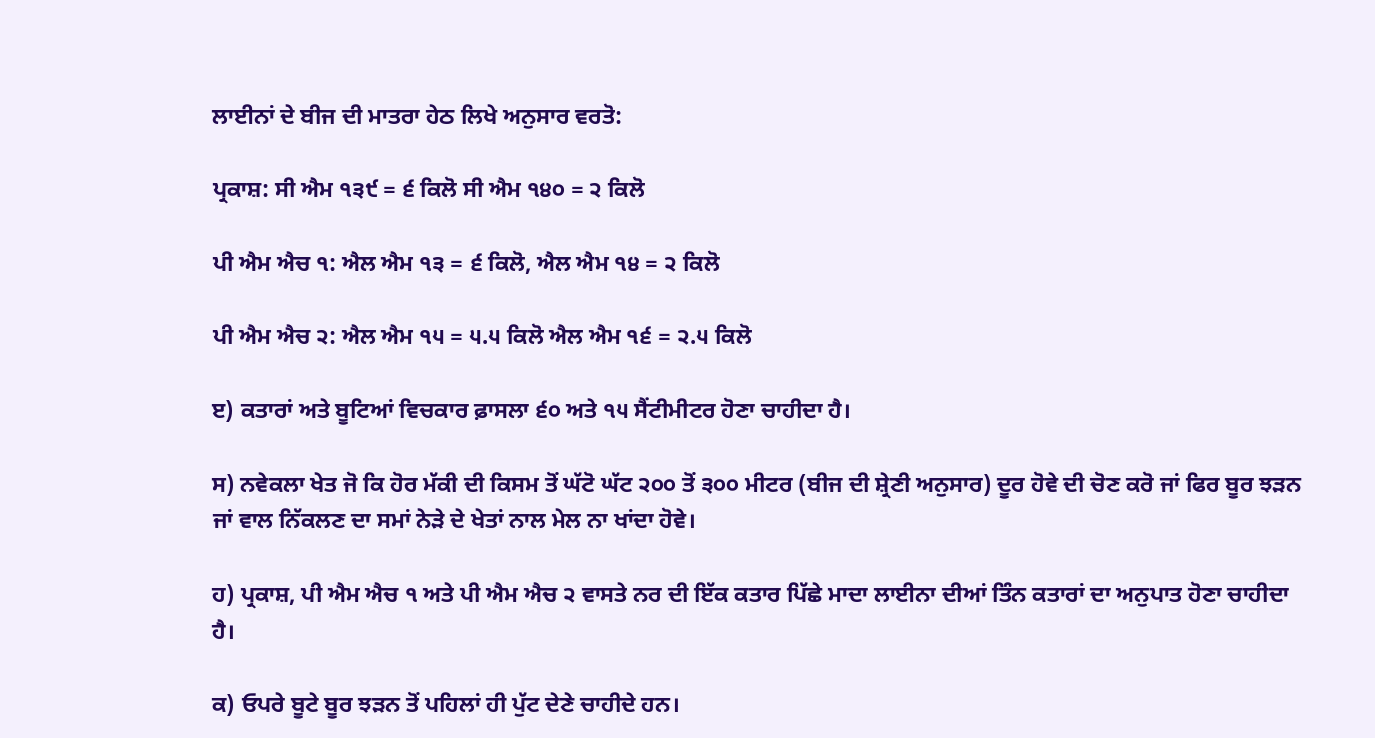ਲਾਈਨਾਂ ਦੇ ਬੀਜ ਦੀ ਮਾਤਰਾ ਹੇਠ ਲਿਖੇ ਅਨੁਸਾਰ ਵਰਤੋ:

ਪ੍ਰਕਾਸ਼: ਸੀ ਐਮ ੧੩੯ = ੬ ਕਿਲੋ ਸੀ ਐਮ ੧੪੦ = ੨ ਕਿਲੋ

ਪੀ ਐਮ ਐਚ ੧: ਐਲ ਐਮ ੧੩ = ੬ ਕਿਲੋ, ਐਲ ਐਮ ੧੪ = ੨ ਕਿਲੋ

ਪੀ ਐਮ ਐਚ ੨: ਐਲ ਐਮ ੧੫ = ੫.੫ ਕਿਲੋ ਐਲ ਐਮ ੧੬ = ੨.੫ ਕਿਲੋ

ੲ) ਕਤਾਰਾਂ ਅਤੇ ਬੂਟਿਆਂ ਵਿਚਕਾਰ ਫ਼ਾਸਲਾ ੬੦ ਅਤੇ ੧੫ ਸੈਂਟੀਮੀਟਰ ਹੋਣਾ ਚਾਹੀਦਾ ਹੈ।

ਸ) ਨਵੇਕਲਾ ਖੇਤ ਜੋ ਕਿ ਹੋਰ ਮੱਕੀ ਦੀ ਕਿਸਮ ਤੋਂ ਘੱਟੋ ਘੱਟ ੨੦੦ ਤੋਂ ੩੦੦ ਮੀਟਰ (ਬੀਜ ਦੀ ਸ਼੍ਰੇਣੀ ਅਨੁਸਾਰ) ਦੂਰ ਹੋਵੇ ਦੀ ਚੋਣ ਕਰੋ ਜਾਂ ਫਿਰ ਬੂਰ ਝੜਨ ਜਾਂ ਵਾਲ ਨਿੱਕਲਣ ਦਾ ਸਮਾਂ ਨੇੜੇ ਦੇ ਖੇਤਾਂ ਨਾਲ ਮੇਲ ਨਾ ਖਾਂਦਾ ਹੋਵੇ।

ਹ) ਪ੍ਰਕਾਸ਼, ਪੀ ਐਮ ਐਚ ੧ ਅਤੇ ਪੀ ਐਮ ਐਚ ੨ ਵਾਸਤੇ ਨਰ ਦੀ ਇੱਕ ਕਤਾਰ ਪਿੱਛੇ ਮਾਦਾ ਲਾਈਨਾ ਦੀਆਂ ਤਿੰਨ ਕਤਾਰਾਂ ਦਾ ਅਨੁਪਾਤ ਹੋਣਾ ਚਾਹੀਦਾ ਹੈ।

ਕ) ਓਪਰੇ ਬੂਟੇ ਬੂਰ ਝੜਨ ਤੋਂ ਪਹਿਲਾਂ ਹੀ ਪੁੱਟ ਦੇਣੇ ਚਾਹੀਦੇ ਹਨ।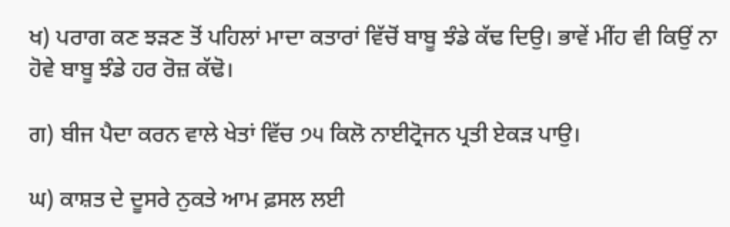ਖ) ਪਰਾਗ ਕਣ ਝੜਣ ਤੋਂ ਪਹਿਲਾਂ ਮਾਦਾ ਕਤਾਰਾਂ ਵਿੱਚੋਂ ਬਾਬੂ ਝੰਡੇ ਕੱਢ ਦਿਉ। ਭਾਵੇਂ ਮੀਂਹ ਵੀ ਕਿਉਂ ਨਾ ਹੋਵੇ ਬਾਬੂ ਝੰਡੇ ਹਰ ਰੋਜ਼ ਕੱਢੋ।

ਗ) ਬੀਜ ਪੈਦਾ ਕਰਨ ਵਾਲੇ ਖੇਤਾਂ ਵਿੱਚ ੭੫ ਕਿਲੋ ਨਾਈਟ੍ਰੋਜਨ ਪ੍ਰਤੀ ਏਕੜ ਪਾਉ।

ਘ) ਕਾਸ਼ਤ ਦੇ ਦੂਸਰੇ ਨੁਕਤੇ ਆਮ ਫ਼ਸਲ ਲਈ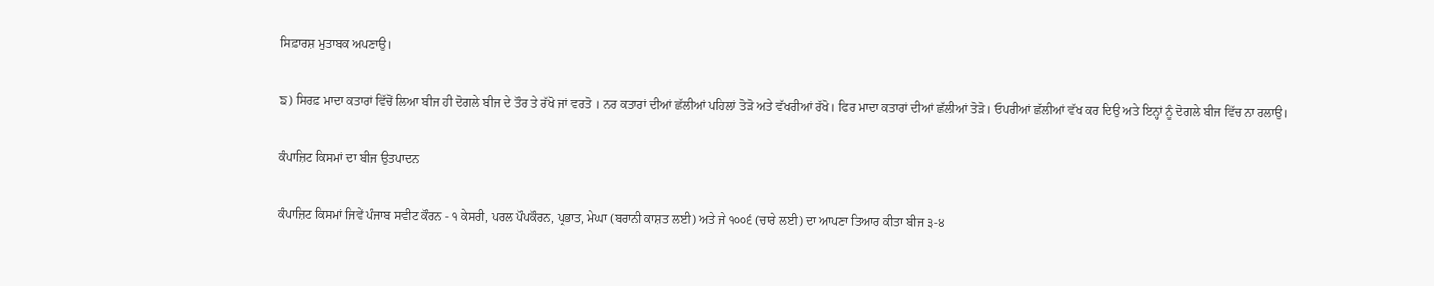ਸਿਫ਼ਾਰਸ਼ ਮੁਤਾਬਕ ਅਪਣਾਉ।

ਙ) ਸਿਰਫ਼ ਮਾਦਾ ਕਤਾਰਾਂ ਵਿੱਚੋਂ ਲਿਆ ਬੀਜ ਹੀ ਦੋਗਲੇ ਬੀਜ ਦੇ ਤੌਰ ਤੇ ਰੱਖੋ ਜਾਂ ਵਰਤੋ । ਨਰ ਕਤਾਰਾਂ ਦੀਆਂ ਛੱਲੀਆਂ ਪਹਿਲਾਂ ਤੋੜੋ ਅਤੇ ਵੱਖਰੀਆਂ ਰੱਖੋ। ਫਿਰ ਮਾਦਾ ਕਤਾਰਾਂ ਦੀਆਂ ਛੱਲੀਆਂ ਤੋੜੋ। ਓਪਰੀਆਂ ਛੱਲੀਆਂ ਵੱਖ ਕਰ ਦਿਉ ਅਤੇ ਇਨ੍ਹਾਂ ਨੂੰ ਦੋਗਲੇ ਬੀਜ ਵਿੱਚ ਨਾ ਰਲਾਉ।

ਕੰਪਾਜ਼ਿਟ ਕਿਸਮਾਂ ਦਾ ਬੀਜ ਉਤਪਾਦਨ

ਕੰਪਾਜ਼ਿਟ ਕਿਸਮਾਂ ਜਿਵੇਂ ਪੰਜਾਬ ਸਵੀਟ ਕੌਰਨ - ੧ ਕੇਸਰੀ, ਪਰਲ ਪੌਪਕੌਰਨ, ਪ੍ਰਭਾਤ, ਮੇਘਾ (ਬਰਾਨੀ ਕਾਸ਼ਤ ਲਈ) ਅਤੇ ਜੇ ੧੦੦੬ (ਚਾਰੇ ਲਈ) ਦਾ ਆਪਣਾ ਤਿਆਰ ਕੀਤਾ ਬੀਜ ੩-੪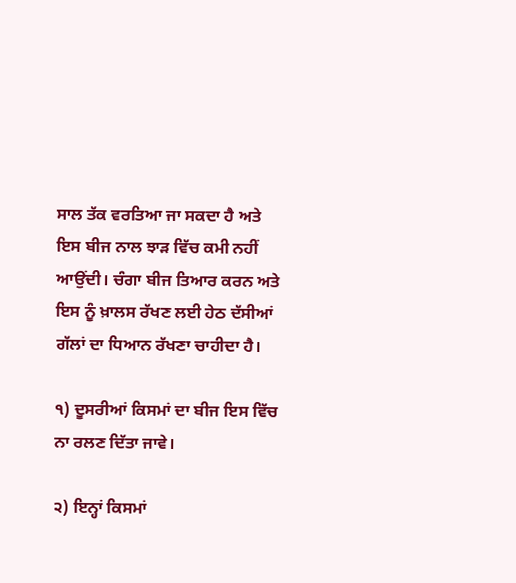ਸਾਲ ਤੱਕ ਵਰਤਿਆ ਜਾ ਸਕਦਾ ਹੈ ਅਤੇ ਇਸ ਬੀਜ ਨਾਲ ਝਾੜ ਵਿੱਚ ਕਮੀ ਨਹੀਂ ਆਉਂਦੀ। ਚੰਗਾ ਬੀਜ ਤਿਆਰ ਕਰਨ ਅਤੇ ਇਸ ਨੂੰ ਖ਼ਾਲਸ ਰੱਖਣ ਲਈ ਹੇਠ ਦੱਸੀਆਂ ਗੱਲਾਂ ਦਾ ਧਿਆਨ ਰੱਖਣਾ ਚਾਹੀਦਾ ਹੈ।

੧) ਦੂਸਰੀਆਂ ਕਿਸਮਾਂ ਦਾ ਬੀਜ ਇਸ ਵਿੱਚ ਨਾ ਰਲਣ ਦਿੱਤਾ ਜਾਵੇ।

੨) ਇਨ੍ਹਾਂ ਕਿਸਮਾਂ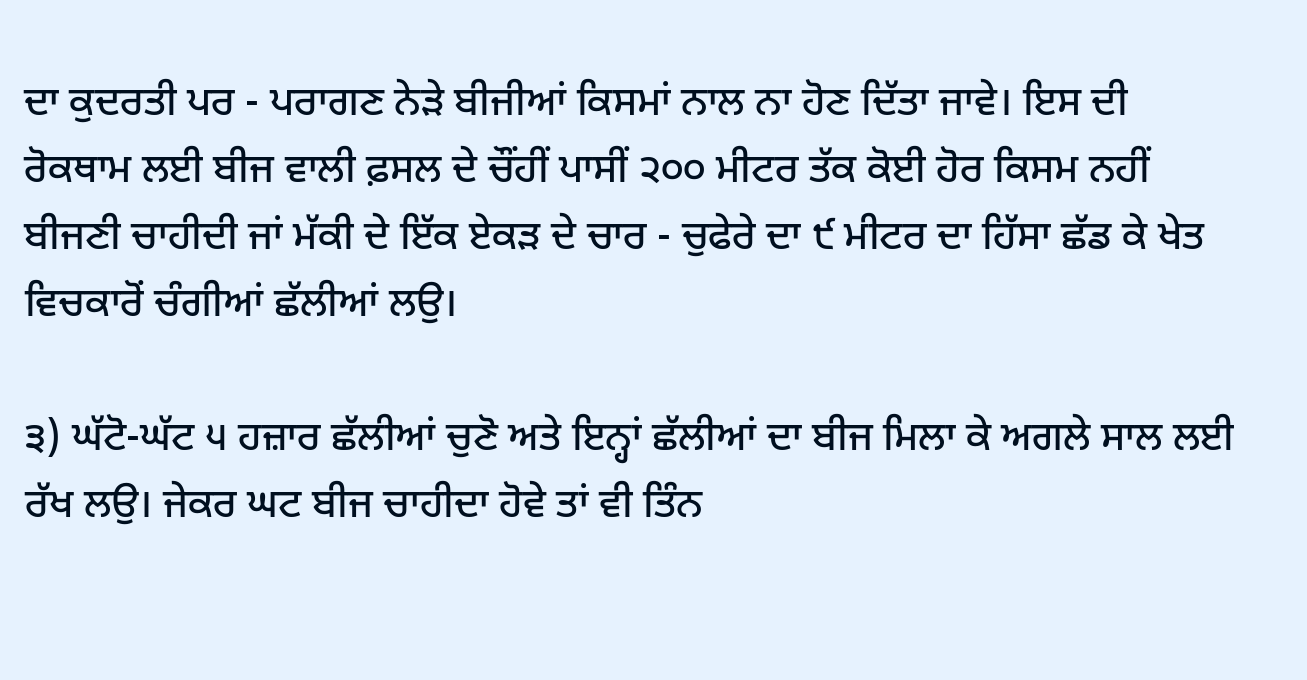ਦਾ ਕੁਦਰਤੀ ਪਰ - ਪਰਾਗਣ ਨੇੜੇ ਬੀਜੀਆਂ ਕਿਸਮਾਂ ਨਾਲ ਨਾ ਹੋਣ ਦਿੱਤਾ ਜਾਵੇ। ਇਸ ਦੀ ਰੋਕਥਾਮ ਲਈ ਬੀਜ ਵਾਲੀ ਫ਼ਸਲ ਦੇ ਚੌਂਹੀਂ ਪਾਸੀਂ ੨੦੦ ਮੀਟਰ ਤੱਕ ਕੋਈ ਹੋਰ ਕਿਸਮ ਨਹੀਂ ਬੀਜਣੀ ਚਾਹੀਦੀ ਜਾਂ ਮੱਕੀ ਦੇ ਇੱਕ ਏਕੜ ਦੇ ਚਾਰ - ਚੁਫੇਰੇ ਦਾ ੯ ਮੀਟਰ ਦਾ ਹਿੱਸਾ ਛੱਡ ਕੇ ਖੇਤ ਵਿਚਕਾਰੋਂ ਚੰਗੀਆਂ ਛੱਲੀਆਂ ਲਉ।

੩) ਘੱਟੋ-ਘੱਟ ੫ ਹਜ਼ਾਰ ਛੱਲੀਆਂ ਚੁਣੋ ਅਤੇ ਇਨ੍ਹਾਂ ਛੱਲੀਆਂ ਦਾ ਬੀਜ ਮਿਲਾ ਕੇ ਅਗਲੇ ਸਾਲ ਲਈ ਰੱਖ ਲਉ। ਜੇਕਰ ਘਟ ਬੀਜ ਚਾਹੀਦਾ ਹੋਵੇ ਤਾਂ ਵੀ ਤਿੰਨ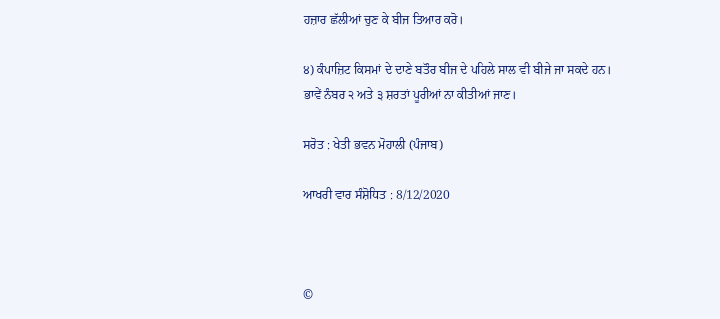ਹਜ਼ਾਰ ਛੱਲੀਆਂ ਚੁਣ ਕੇ ਬੀਜ ਤਿਆਰ ਕਰੋ।

੪) ਕੰਪਾਜ਼ਿਟ ਕਿਸਮਾਂ ਦੇ ਦਾਣੇ ਬਤੌਰ ਬੀਜ ਦੇ ਪਹਿਲੇ ਸਾਲ ਵੀ ਬੀਜੇ ਜਾ ਸਕਦੇ ਹਨ। ਭਾਵੇਂ ਨੰਬਰ ੨ ਅਤੇ ੩ ਸ਼ਰਤਾਂ ਪੂਰੀਆਂ ਨਾ ਕੀਤੀਆਂ ਜਾਣ।

ਸਰੋਤ : ਖੇਤੀ ਭਵਨ ਮੋਹਾਲੀ (ਪੰਜਾਬ)

ਆਖਰੀ ਵਾਰ ਸੰਸ਼ੋਧਿਤ : 8/12/2020



©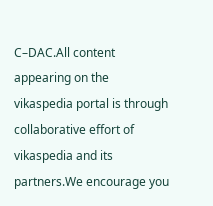C–DAC.All content appearing on the vikaspedia portal is through collaborative effort of vikaspedia and its partners.We encourage you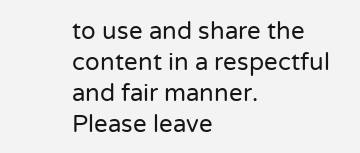to use and share the content in a respectful and fair manner. Please leave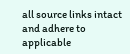all source links intact and adhere to applicable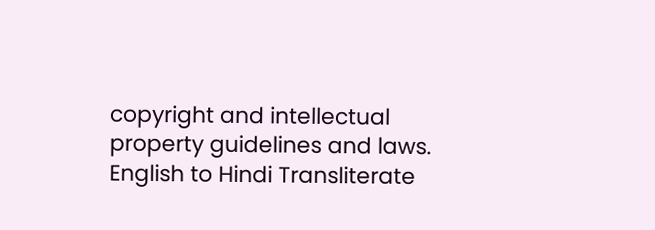copyright and intellectual property guidelines and laws.
English to Hindi Transliterate